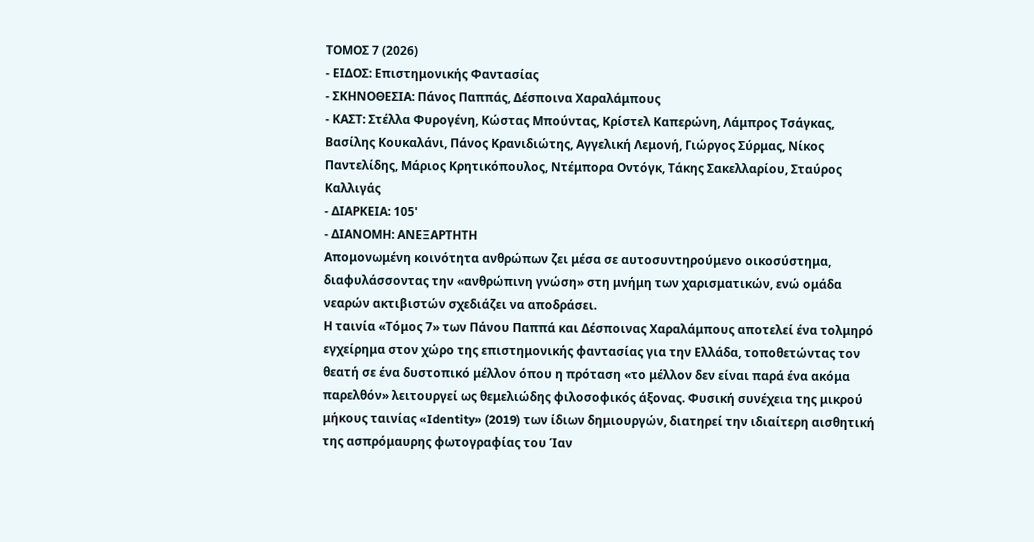ΤΟΜΟΣ 7 (2026)
- ΕΙΔΟΣ: Επιστημονικής Φαντασίας
- ΣΚΗΝΟΘΕΣΙΑ: Πάνος Παππάς, Δέσποινα Xαραλάμπους
- ΚΑΣΤ: Στέλλα Φυρογένη, Κώστας Μπούντας, Κρίστελ Καπερώνη, Λάμπρος Τσάγκας, Βασίλης Κουκαλάνι, Πάνος Κρανιδιώτης, Αγγελική Λεμονή, Γιώργος Σύρμας, Νίκος Παντελίδης, Μάριος Κρητικόπουλος, Ντέμπορα Οντόγκ, Τάκης Σακελλαρίου, Σταύρος Καλλιγάς
- ΔΙΑΡΚΕΙΑ: 105'
- ΔΙΑΝΟΜΗ: ΑΝΕΞΑΡΤΗΤΗ
Απομονωμένη κοινότητα ανθρώπων ζει μέσα σε αυτοσυντηρούμενο οικοσύστημα, διαφυλάσσοντας την «ανθρώπινη γνώση» στη μνήμη των χαρισματικών, ενώ ομάδα νεαρών ακτιβιστών σχεδιάζει να αποδράσει.
Η ταινία «Τόμος 7» των Πάνου Παππά και Δέσποινας Χαραλάμπους αποτελεί ένα τολμηρό εγχείρημα στον χώρο της επιστημονικής φαντασίας για την Ελλάδα, τοποθετώντας τον θεατή σε ένα δυστοπικό μέλλον όπου η πρόταση «το μέλλον δεν είναι παρά ένα ακόμα παρελθόν» λειτουργεί ως θεμελιώδης φιλοσοφικός άξονας. Φυσική συνέχεια της μικρού μήκους ταινίας «Identity» (2019) των ίδιων δημιουργών, διατηρεί την ιδιαίτερη αισθητική της ασπρόμαυρης φωτογραφίας του Ίαν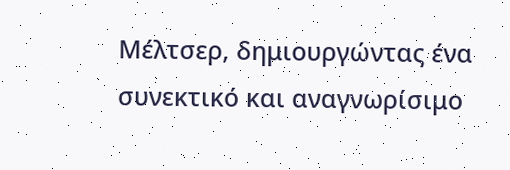Μέλτσερ, δημιουργώντας ένα συνεκτικό και αναγνωρίσιμο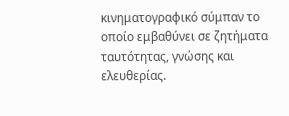κινηματογραφικό σύμπαν το οποίο εμβαθύνει σε ζητήματα ταυτότητας, γνώσης και ελευθερίας.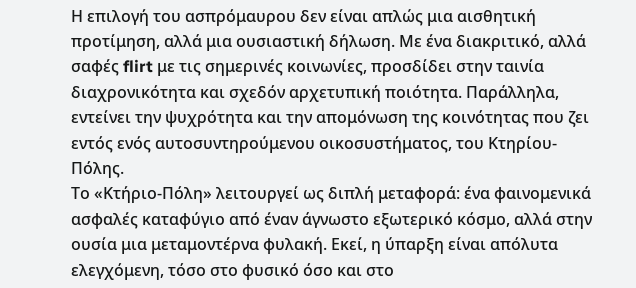Η επιλογή του ασπρόμαυρου δεν είναι απλώς μια αισθητική προτίμηση, αλλά μια ουσιαστική δήλωση. Με ένα διακριτικό, αλλά σαφές flirt με τις σημερινές κοινωνίες, προσδίδει στην ταινία διαχρονικότητα και σχεδόν αρχετυπική ποιότητα. Παράλληλα, εντείνει την ψυχρότητα και την απομόνωση της κοινότητας που ζει εντός ενός αυτοσυντηρούμενου οικοσυστήματος, του Κτηρίου-Πόλης.
Το «Κτήριο-Πόλη» λειτουργεί ως διπλή μεταφορά: ένα φαινομενικά ασφαλές καταφύγιο από έναν άγνωστο εξωτερικό κόσμο, αλλά στην ουσία μια μεταμοντέρνα φυλακή. Εκεί, η ύπαρξη είναι απόλυτα ελεγχόμενη, τόσο στο φυσικό όσο και στο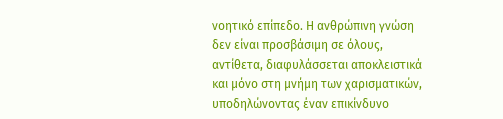νοητικό επίπεδο. Η ανθρώπινη γνώση δεν είναι προσβάσιμη σε όλους, αντίθετα, διαφυλάσσεται αποκλειστικά και μόνο στη μνήμη των χαρισματικών, υποδηλώνοντας έναν επικίνδυνο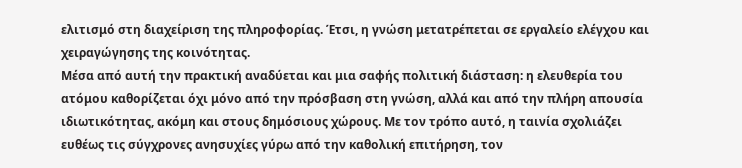ελιτισμό στη διαχείριση της πληροφορίας. Έτσι, η γνώση μετατρέπεται σε εργαλείο ελέγχου και χειραγώγησης της κοινότητας.
Μέσα από αυτή την πρακτική αναδύεται και μια σαφής πολιτική διάσταση: η ελευθερία του ατόμου καθορίζεται όχι μόνο από την πρόσβαση στη γνώση, αλλά και από την πλήρη απουσία ιδιωτικότητας, ακόμη και στους δημόσιους χώρους. Με τον τρόπο αυτό, η ταινία σχολιάζει ευθέως τις σύγχρονες ανησυχίες γύρω από την καθολική επιτήρηση, τον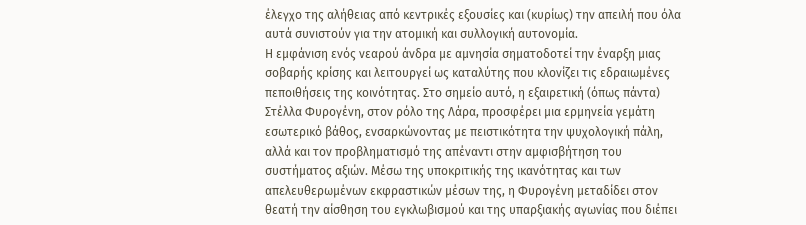έλεγχο της αλήθειας από κεντρικές εξουσίες και (κυρίως) την απειλή που όλα αυτά συνιστούν για την ατομική και συλλογική αυτονομία.
Η εμφάνιση ενός νεαρού άνδρα με αμνησία σηματοδοτεί την έναρξη μιας σοβαρής κρίσης και λειτουργεί ως καταλύτης που κλονίζει τις εδραιωμένες πεποιθήσεις της κοινότητας. Στο σημείο αυτό, η εξαιρετική (όπως πάντα) Στέλλα Φυρογένη, στον ρόλο της Λάρα, προσφέρει μια ερμηνεία γεμάτη εσωτερικό βάθος, ενσαρκώνοντας με πειστικότητα την ψυχολογική πάλη, αλλά και τον προβληματισμό της απέναντι στην αμφισβήτηση του συστήματος αξιών. Μέσω της υποκριτικής της ικανότητας και των απελευθερωμένων εκφραστικών μέσων της, η Φυρογένη μεταδίδει στον θεατή την αίσθηση του εγκλωβισμού και της υπαρξιακής αγωνίας που διέπει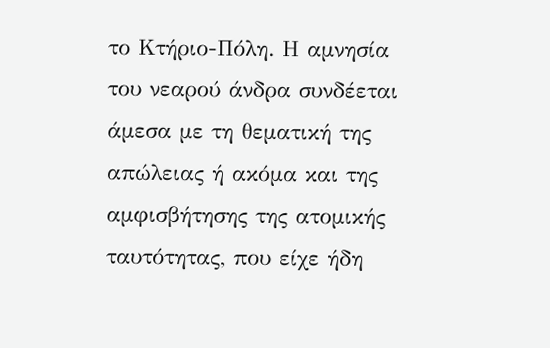το Κτήριο-Πόλη. Η αμνησία του νεαρού άνδρα συνδέεται άμεσα με τη θεματική της απώλειας ή ακόμα και της αμφισβήτησης της ατομικής ταυτότητας, που είχε ήδη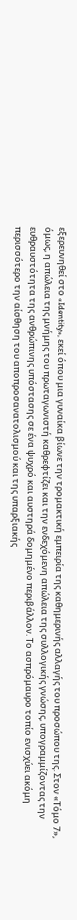εξερευνηθεί στο «Identity», εκεί όπου μια γυναίκα βίωνε την τρομακτική εμπειρία της καθημερινής αλλαγής του προσώπου της. Στον «Τόμο 7», όμως, η απώλεια της μνήμης του πρωταγωνιστή καθρεφτίζει και την ενδεχόμενη απώλεια της συλλογικής γνώσης, υπογραμμίζοντας την ευθραυστότητα της ανθρώπινης υπόστασης σε ένα ψυχρό και αυστηρά δομημένο περιβάλλον. Το ασπρόμαυρο τοπίο ενισχύει ακόμη περισσότερο την αίσθηση του αποπροσανατολισμού και της υπαρξιακής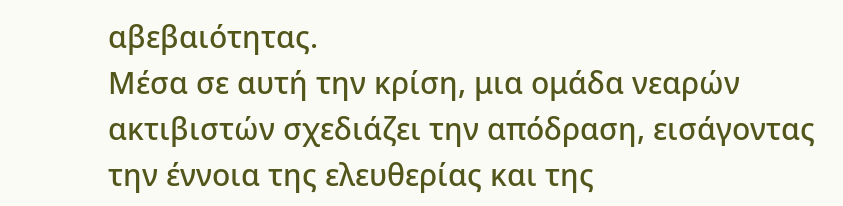αβεβαιότητας.
Μέσα σε αυτή την κρίση, μια ομάδα νεαρών ακτιβιστών σχεδιάζει την απόδραση, εισάγοντας την έννοια της ελευθερίας και της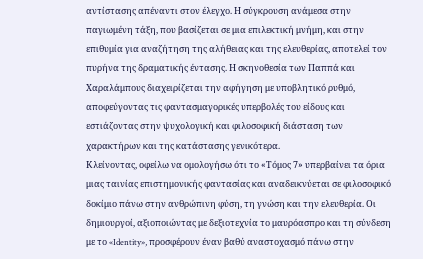αντίστασης απέναντι στον έλεγχο. Η σύγκρουση ανάμεσα στην παγιωμένη τάξη, που βασίζεται σε μια επιλεκτική μνήμη, και στην επιθυμία για αναζήτηση της αλήθειας και της ελευθερίας, αποτελεί τον πυρήνα της δραματικής έντασης. Η σκηνοθεσία των Παππά και Χαραλάμπους διαχειρίζεται την αφήγηση με υποβλητικό ρυθμό, αποφεύγοντας τις φαντασμαγορικές υπερβολές του είδους και εστιάζοντας στην ψυχολογική και φιλοσοφική διάσταση των χαρακτήρων και της κατάστασης γενικότερα.
Κλείνοντας, οφείλω να ομολογήσω ότι το «Τόμος 7» υπερβαίνει τα όρια μιας ταινίας επιστημονικής φαντασίας και αναδεικνύεται σε φιλοσοφικό δοκίμιο πάνω στην ανθρώπινη φύση, τη γνώση και την ελευθερία. Οι δημιουργοί, αξιοποιώντας με δεξιοτεχνία το μαυρόασπρο και τη σύνδεση με το «Identity», προσφέρουν έναν βαθύ αναστοχασμό πάνω στην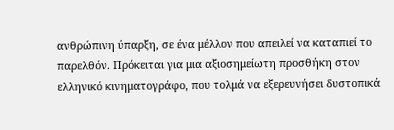ανθρώπινη ύπαρξη, σε ένα μέλλον που απειλεί να καταπιεί το παρελθόν. Πρόκειται για μια αξιοσημείωτη προσθήκη στον ελληνικό κινηματογράφο, που τολμά να εξερευνήσει δυστοπικά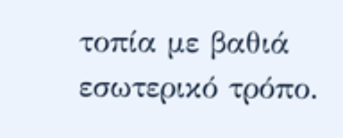τοπία με βαθιά εσωτερικό τρόπο.